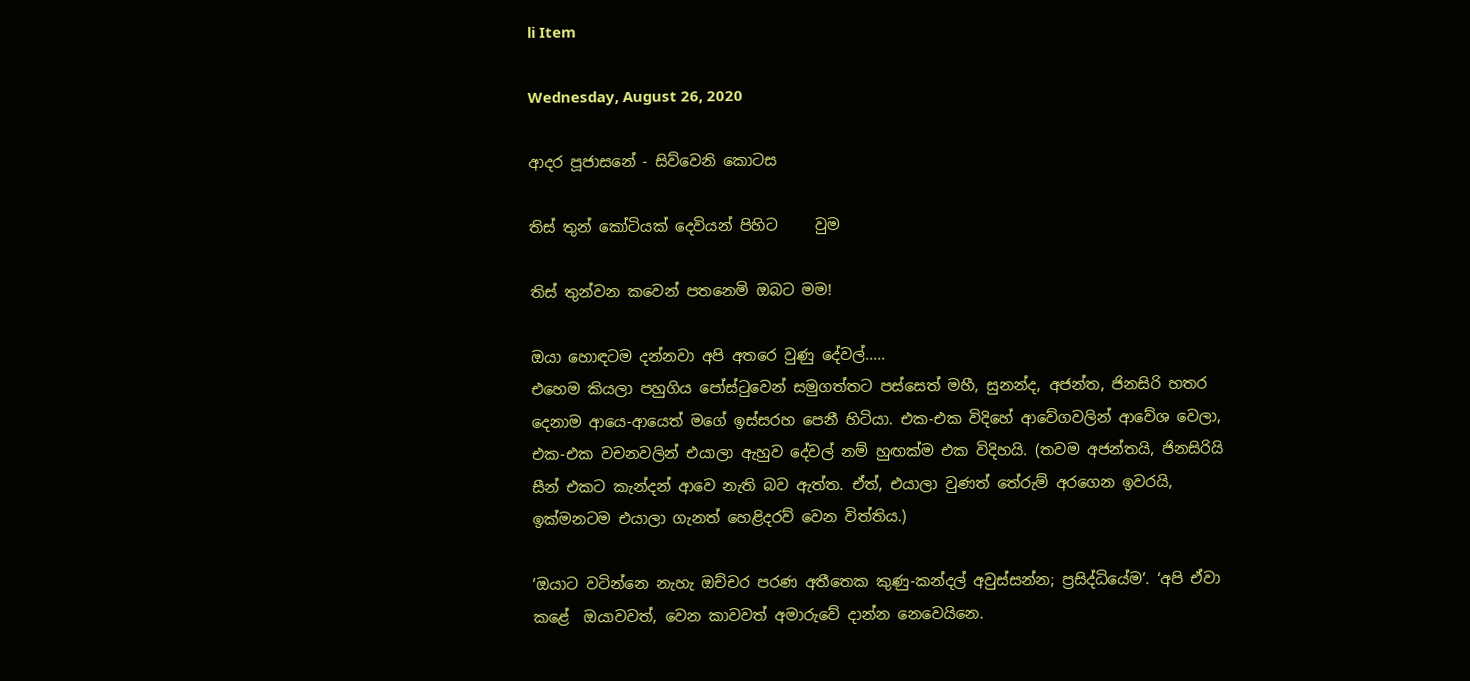li Item

Wednesday, August 26, 2020

ආදර පූජාසනේ - සිව්වෙනි කොටස

තිස් තුන් කෝටියක් දෙවියන් පිහිට     වුම

තිස් තුන්වන කවෙන් පතනෙමි ඔබට මම!

ඔයා හොඳටම දන්නවා අපි අතරෙ වුණු දේවල්.....
එහෙම කියලා පහුගිය පෝස්ටුවෙන් සමුගත්තට පස්සෙත් මහී, සුනන්ද, අජන්ත, ජිනසිරි හතර දෙනාම ආයෙ-ආයෙත් මගේ ඉස්සරහ පෙනී හිටියා. එක-එක විදිහේ ආවේගවලින් ආවේශ වෙලා, එක-එක වචනවලින් එයාලා ඇහුව දේවල් නම් හුඟක්ම එක විදිහයි. (තවම අජන්තයි, ජිනසිරියි සීන් එකට කැන්දන් ආවෙ නැති බව ඇත්ත. ඒත්, එයාලා වුණත් තේරුම් අරගෙන ඉවරයි, ඉක්මනටම එයාලා ගැනත් හෙළිදරව් වෙන විත්තිය.)

‘ඔයාට වටින්නෙ නැහැ ඔච්චර පරණ අතීතෙක කුණු-කන්දල් අවුස්සන්න; ප්‍රසිද්ධියේම’. ‘අපි ඒවා කළේ  ඔයාවවත්, වෙන කාවවත් අමාරුවේ දාන්න නෙවෙයිනෙ.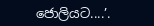ජොලියට....’.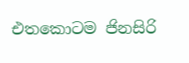එතකොටම ජිනසිරි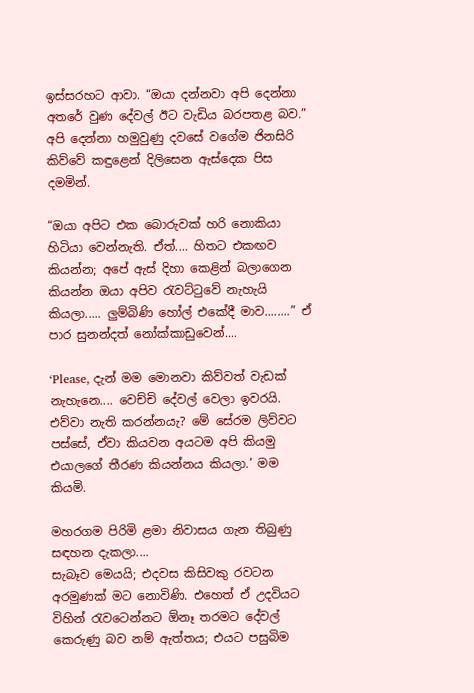ඉස්සරහට ආවා. “ඔයා දන්නවා අපි දෙන්නා අතරේ වුණ දේවල් ඊට වැඩිය බරපතළ බව.” අපි දෙන්නා හමුවුණු දවසේ වගේම ජිනසිරි කිව්වේ කඳුළෙන් දිලිසෙන ඇස්දෙක පිස දමමින්.

“ඔයා අපිට එක බොරුවක් හරි නොකියා හිටියා වෙන්නැති. ඒත්.... හිතට එකඟව කියන්න; අපේ ඇස් දිහා කෙළින් බලාගෙන කියන්න ඔයා අපිව රැවට්ටුවේ නැහැයි කියලා..... ලුම්බිණි හෝල් එකේදී මාව........” ඒ පාර සුනන්දත් නෝක්කාඩුවෙන්....

‘Please, දැන් මම මොනවා කිව්වත් වැඩක් නැහැනෙ.... වෙච්චි දේවල් වෙලා ඉවරයි. එව්වා නැති කරන්නයැ? මේ සේරම ලිව්වට පස්සේ, ඒවා කියවන අයටම අපි කියමු එයාලගේ තීරණ කියන්නය කියලා.’ මම කියමි.

මහරගම පිරිමි ළමා නිවාසය ගැන තිබුණු සඳහන දැකලා....
සැබෑව මෙයයි; එදවස කිසිවකු රවටන අරමුණක් මට නොවිණි. එහෙත් ඒ උදවියට විහින් රැවටෙන්නට ඕනෑ තරමට දේවල් කෙරුණු බව නම් ඇත්තය; එයට පසුබිම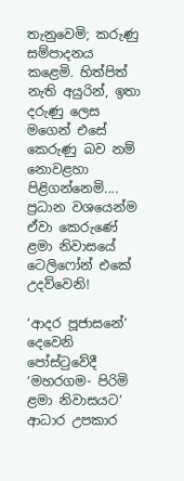තැනුවෙමි; කරුණු සම්පාදනය කළෙමි. හිත්පිත් නැති අයුරින්, ඉතා දරුණු ලෙස මගෙන් එසේ කෙරුණු බව නම් නොවළහා පිළිගන්නෙමි.... ප්‍රධාන වශයෙන්ම ඒවා කෙරුණේ ළමා නිවාසයේ ටෙලිෆෝන් එකේ උදව්වෙනි!

‘ආදර පූජාසනේ’ දෙවෙනි පෝස්ටුවේදී ‘මහරගම- පිරිමි ළමා නිවාසයට’ ආධාර උපකාර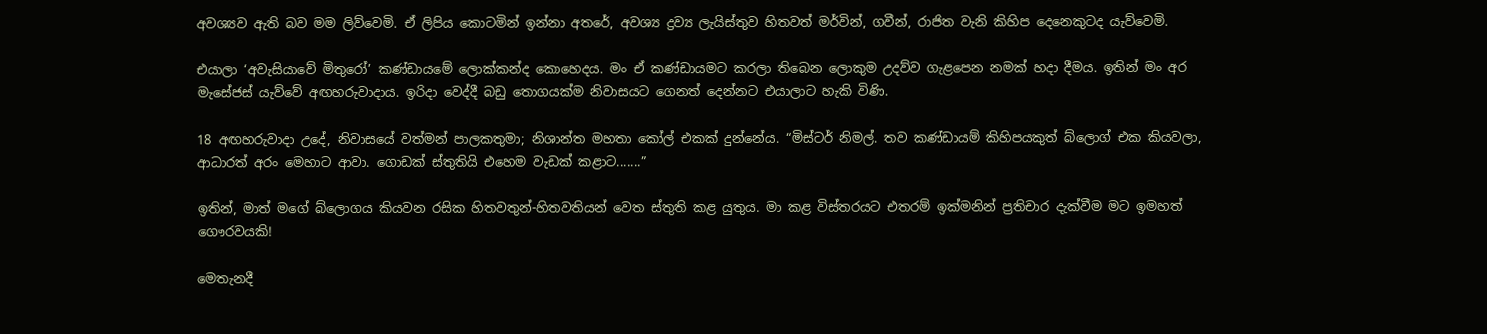අවශ්‍යව ඇති බව මම ලිව්වෙමි. ඒ ලිපිය කොටමින් ඉන්නා අතරේ, අවශ්‍ය ද්‍රව්‍ය ලැයිස්තුව හිතවත් මර්වින්, ගවීන්, රාජිත වැනි කිහිප දෙනෙකුටද යැව්වෙමි.

එයාලා ‘අවැසියාවේ මිතුරෝ’ කණ්ඩායමේ ලොක්කන්ද කොහෙදය. මං ඒ කණ්ඩායමට කරලා තිබෙන ලොකුම උදව්ව ගැළපෙන නමක් හදා දීමය. ඉතින් මං අර මැසේජස් යැව්වේ අඟහරුවාදාය. ඉරිදා වෙද්දී බඩු තොගයක්ම නිවාසයට ගෙනත් දෙන්නට එයාලාට හැකි විණි.

18 අඟහරුවාදා උදේ, නිවාසයේ වත්මන් පාලකතුමා; නිශාන්ත මහතා කෝල් එකක් දුන්නේය. “මිස්ටර් නිමල්. තව කණ්ඩායම් කිහිපයකුත් බ්ලොග් එක කියවලා, ආධාරත් අරං මෙහාට ආවා. ගොඩක් ස්තුතියි එහෙම වැඩක් කළාට.......”

ඉතින්, මාත් මගේ බ්ලොගය කියවන රසික හිතවතුන්-හිතවතියන් වෙත ස්තුති කළ යුතුය. මා කළ විස්තරයට එතරම් ඉක්මනින් ප්‍රතිචාර දැක්වීම මට ඉමහත් ගෞරවයකි!

මෙතැනදී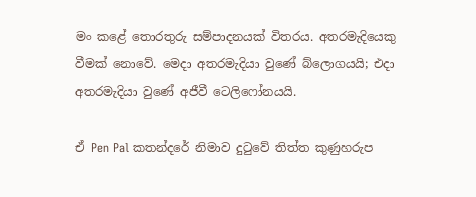මං කළේ තොරතුරු සම්පාදනයක් විතරය. අතරමැදියෙකු වීමක් නොවේ. මෙදා අතරමැදියා වුණේ බ්ලොගයයි; එදා  අතරමැදියා වුණේ අජීවී ටෙලිෆෝනයයි.

ඒ Pen Pal කතන්දරේ නිමාව දුටුවේ තිත්ත කුණුහරුප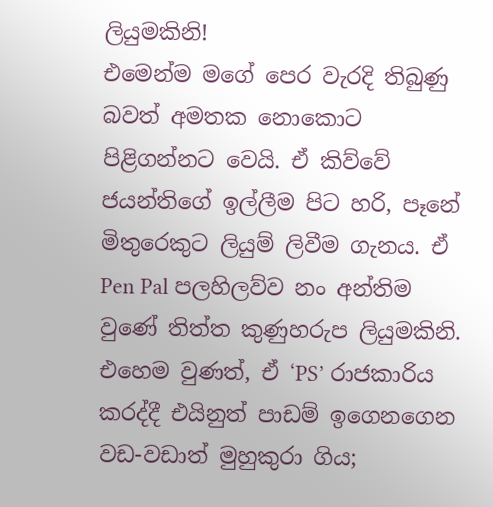ලියුමකිනි!
එමෙන්ම මගේ පෙර වැරදි තිබුණු බවත් අමතක නොකොට පිළිගන්නට වෙයි. ඒ කිව්වේ ජයන්තිගේ ඉල්ලීම පිට හරි, පෑනේ මිතුරෙකුට ලියුම් ලිවීම ගැනය. ඒ  Pen Pal පලහිලව්ව නං අන්තිම වුණේ තිත්ත කුණුහරුප ලියුමකිනි. එහෙම වුණත්, ඒ ‘PS’ රාජකාරිය කරද්දී එයිනුත් පාඩම් ඉගෙනගෙන වඩ-වඩාත් මුහුකුරා ගිය;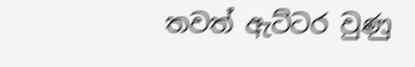තවත් ඇට්ටර වුණු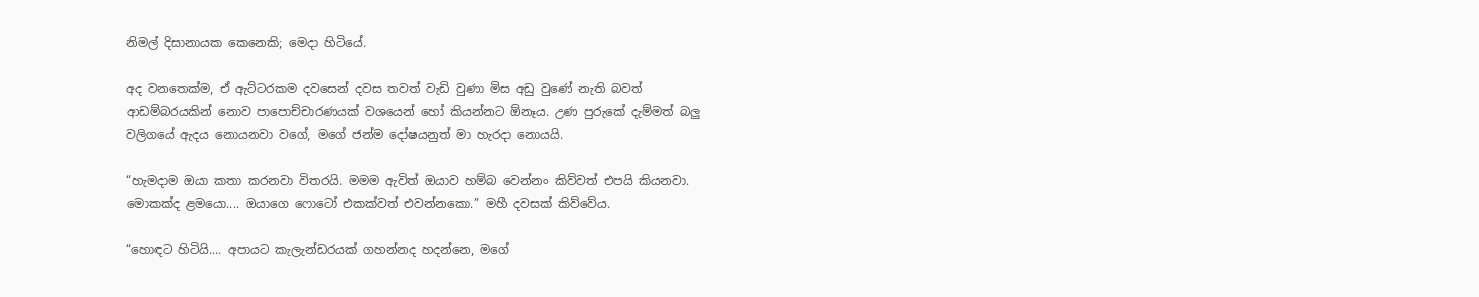නිමල් දිසානායක කෙනෙකි; මෙදා හිටියේ.

අද වනතෙක්ම, ඒ ඇට්ටරකම දවසෙන් දවස තවත් වැඩි වුණා මිස අඩු වුණේ නැති බවත් ආඩම්බරයකින් නොව පාපොච්චාරණයක් වශයෙන් හෝ කියන්නට ඕනෑය. උණ පුරුකේ දැම්මත් බලු වලිගයේ ඇදය නොයනවා වගේ, මගේ ජන්ම දෝෂයනුත් මා හැරදා නොයයි.

“හැමදාම ඔයා කතා කරනවා විතරයි. මමම ඇවිත් ඔයාව හම්බ වෙන්නං කිව්වත් එපයි කියනවා. මොකක්ද ළමයො.... ඔයාගෙ ෆොටෝ එකක්වත් එවන්නකො.” මහී දවසක් කිව්වේය.

“හොඳට හිටියි.... අපායට කැලැන්ඩරයක් ගහන්නද හදන්නෙ, මගේ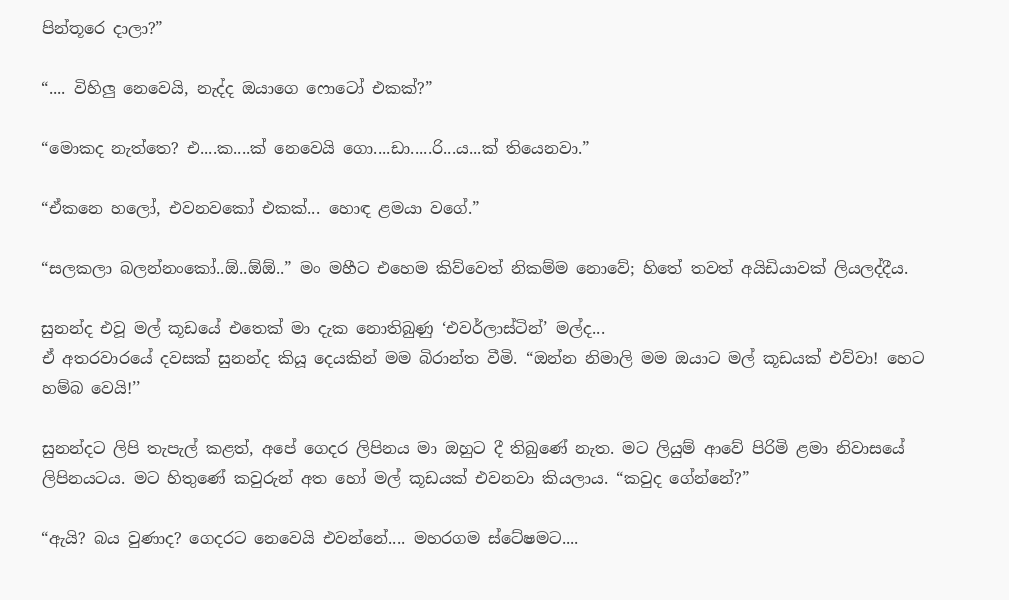පින්තූරෙ දාලා?”

“.... විහිලු නෙවෙයි, නැද්ද ඔයාගෙ ෆොටෝ එකක්?”

“මොකද නැත්තෙ? එ....ක....ක් නෙවෙයි ගො....ඩා.....රි...ය...ක් තියෙනවා.”

“ඒකනෙ හලෝ, එවනවකෝ එකක්... හොඳ ළමයා වගේ.”

“සලකලා බලන්නංකෝ..ඕ..ඕඕ..” මං මහීට එහෙම කිව්වෙත් නිකම්ම නොවේ; හිතේ තවත් අයිඩියාවක් ලියලද්දීය.

සුනන්ද එවූ මල් කූඩයේ එතෙක් මා දැක නොතිබුණු ‘එවර්ලාස්ටින්’ මල්ද...
ඒ අතරවාරයේ දවසක් සුනන්ද කියූ දෙයකින් මම බිරාන්ත වීමි. “ඔන්න නිමාලි මම ඔයාට මල් කූඩයක් එව්වා! හෙට හම්බ වෙයි!’’

සුනන්දට ලිපි තැපැල් කළත්, අපේ ගෙදර ලිපිනය මා ඔහුට දී තිබුණේ නැත. මට ලියුම් ආවේ පිරිමි ළමා නිවාසයේ ලිපිනයටය. මට හිතුණේ කවුරුන් අත හෝ මල් කූඩයක් එවනවා කියලාය. “කවුද ගේන්නේ?”

“ඇයි? බය වුණාද? ගෙදරට නෙවෙයි එවන්නේ.... මහරගම ස්ටේෂමට....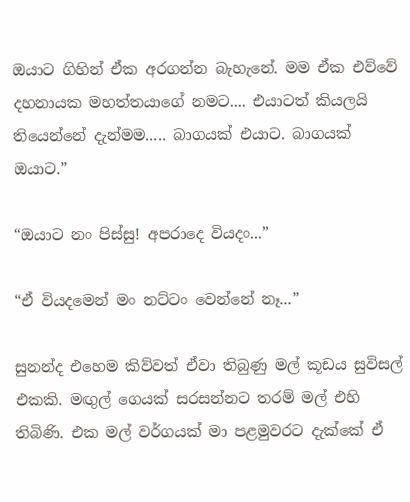ඔයාට ගිහින් ඒක අරගන්න බැහැනේ. මම ඒක එව්වේ දහනායක මහත්තයාගේ නමට.... එයාටත් කියලයි තියෙන්නේ දැන්මම..... බාගයක් එයාට. බාගයක් ඔයාට.”

“ඔයාට නං පිස්සු! අපරාදෙ වියදං...”

“ඒ වියදමෙන් මං නට්ටං වෙන්නේ නෑ...”

සුනන්ද එහෙම කිව්වත් ඒවා තිබුණු මල් කූඩය සුවිසල් එකකි. මඟුල් ගෙයක් සරසන්නට තරම් මල් එහි තිබිණි. එක මල් වර්ගයක් මා පළමුවරට දැක්කේ ඒ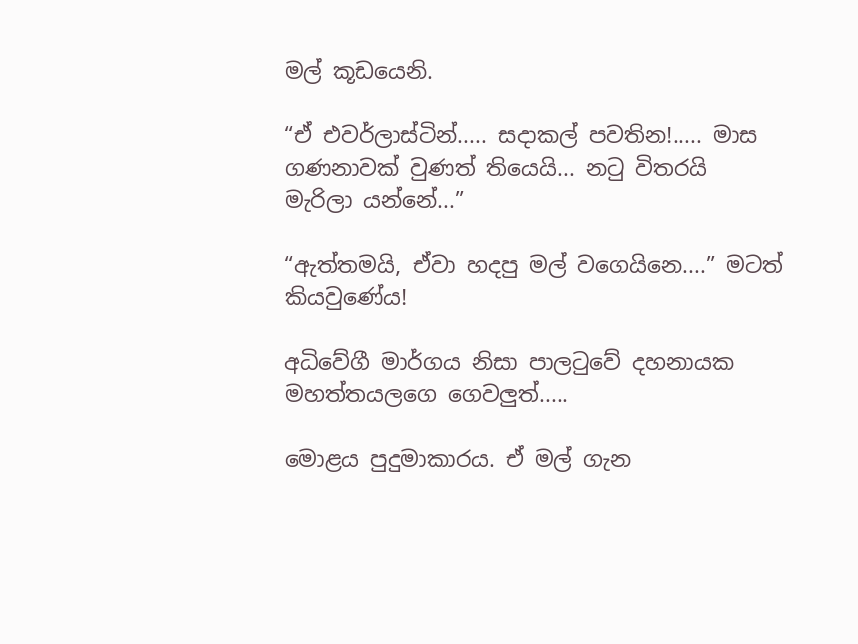මල් කූඩයෙනි.

“ඒ එවර්ලාස්ටින්..... සදාකල් පවතින!..... මාස ගණනාවක් වුණත් තියෙයි... නටු විතරයි මැරිලා යන්නේ...”

“ඇත්තමයි, ඒවා හදපු මල් වගෙයිනෙ....” මටත් කියවුණේය!

අධිවේගී මාර්ගය නිසා පාලටුවේ දහනායක මහත්තයලගෙ ගෙවලුත්.....

මොළය පුදුමාකාරය. ඒ මල් ගැන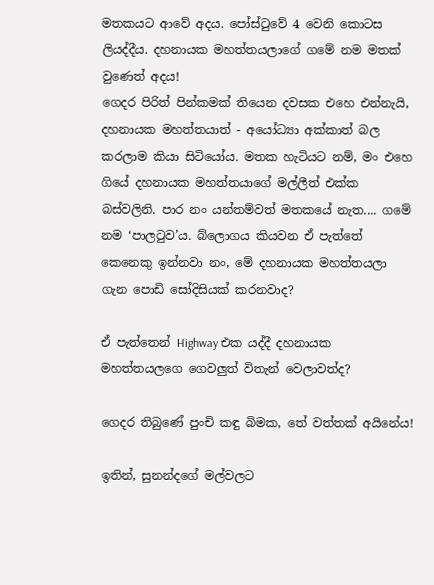මතකයට ආවේ අදය. පෝස්ටුවේ 4 වෙනි කොටස ලියද්දීය. දහනායක මහත්තයලාගේ ගමේ නම මතක් වුණෙත් අදය!
ගෙදර පිරිත් පින්කමක් තියෙන දවසක එහෙ එන්නැයි, දහනායක මහත්තයාත් - අයෝධ්‍යා අක්කාත් බල කරලාම කියා සිටියෝය. මතක හැටියට නම්, මං එහෙ ගියේ දහනායක මහත්තයාගේ මල්ලීත් එක්ක බස්වලිනි. පාර නං යන්තම්වත් මතකයේ නැත.... ගමේ නම ‘පාලටුව’ය. බ්ලොගය කියවන ඒ පැත්තේ කෙනෙකු ඉන්නවා නං, මේ දහනායක මහත්තයලා ගැන පොඩි සෝදිසියක් කරනවාද?

ඒ පැත්තෙන් Highway එක යද්දී දහනායක මහත්තයලගෙ ගෙවලුත් විතැන් වෙලාවත්ද?

ගෙදර තිබුණේ පුංචි කඳු බිමක, තේ වත්තක් අයිනේය!

ඉතින්, සුනන්දගේ මල්වලට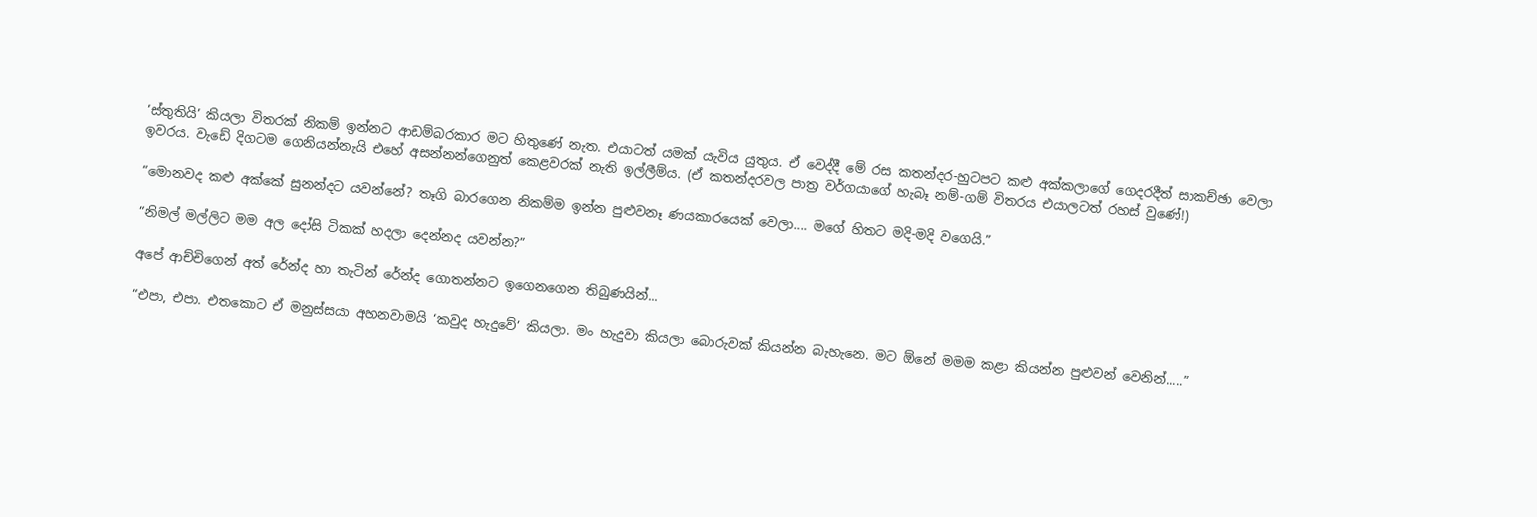‘ස්තුතියි’ කියලා විතරක් නිකම් ඉන්නට ආඩම්බරකාර මට හිතුණේ නැත. එයාටත් යමක් යැවිය යුතුය. ඒ වෙද්දී මේ රස කතන්දර-හුටපට කළු අක්කලාගේ ගෙදරදීත් සාකච්ඡා වෙලා ඉවරය. වැඩේ දිගටම ගෙනියන්නැයි එහේ අසන්නන්ගෙනුත් කෙළවරක් නැති ඉල්ලීම්ය. (ඒ කතන්දරවල පාත්‍ර වර්ගයාගේ හැබෑ නම්-ගම් විතරය එයාලටත් රහස් වුණේ!)

“මොනවද කළු අක්කේ සුනන්දට යවන්නේ? තෑගි බාරගෙන නිකම්ම ඉන්න පුළුවනෑ ණයකාරයෙක් වෙලා.... මගේ හිතට මදි-මදි වගෙයි.”

“නිමල් මල්ලිට මම අල දෝසි ටිකක් හදලා දෙන්නද යවන්න?”

අපේ ආච්චිගෙන් අත් රේන්ද හා තැටින් රේන්ද ගොතන්නට ඉගෙනගෙන තිබුණයින්...

“එපා, එපා. එතකොට ඒ මනුස්සයා අහනවාමයි ‘කවුද හැදුවේ’ කියලා. මං හැදුවා කියලා බොරුවක් කියන්න බැහැනෙ. මට ඕනේ මමම කළා කියන්න පුළුවන් වෙනින්.....”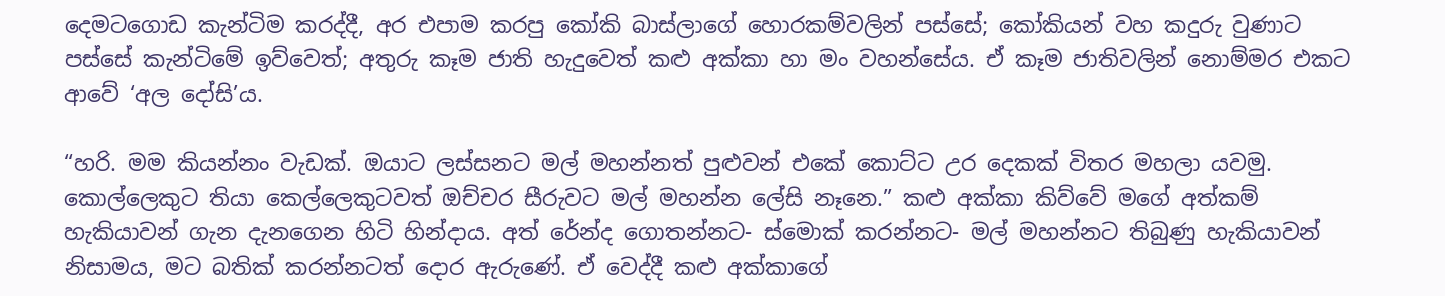දෙමටගොඩ කැන්ටිම කරද්දී, අර එපාම කරපු කෝකි බාස්ලාගේ හොරකම්වලින් පස්සේ; කෝකියන් වහ කදුරු වුණාට පස්සේ කැන්ටිමේ ඉව්වෙත්; අතුරු කෑම ජාති හැදුවෙත් කළු අක්කා හා මං වහන්සේය. ඒ කෑම ජාතිවලින් නොම්මර එකට ආවේ ‘අල දෝසි’ය.

“හරි. මම කියන්නං වැඩක්. ඔයාට ලස්සනට මල් මහන්නත් පුළුවන් එකේ කොට්ට උර දෙකක් විතර මහලා යවමු. කොල්ලෙකුට තියා කෙල්ලෙකුටවත් ඔච්චර සීරුවට මල් මහන්න ලේසි නෑනෙ.” කළු අක්කා කිව්වේ මගේ අත්කම් හැකියාවන් ගැන දැනගෙන හිටි හින්දාය. අත් රේන්ද ගොතන්නට- ස්මොක් කරන්නට- මල් මහන්නට තිබුණු හැකියාවන් නිසාමය, මට බතික් කරන්නටත් දොර ඇරුණේ. ඒ වෙද්දී කළු අක්කාගේ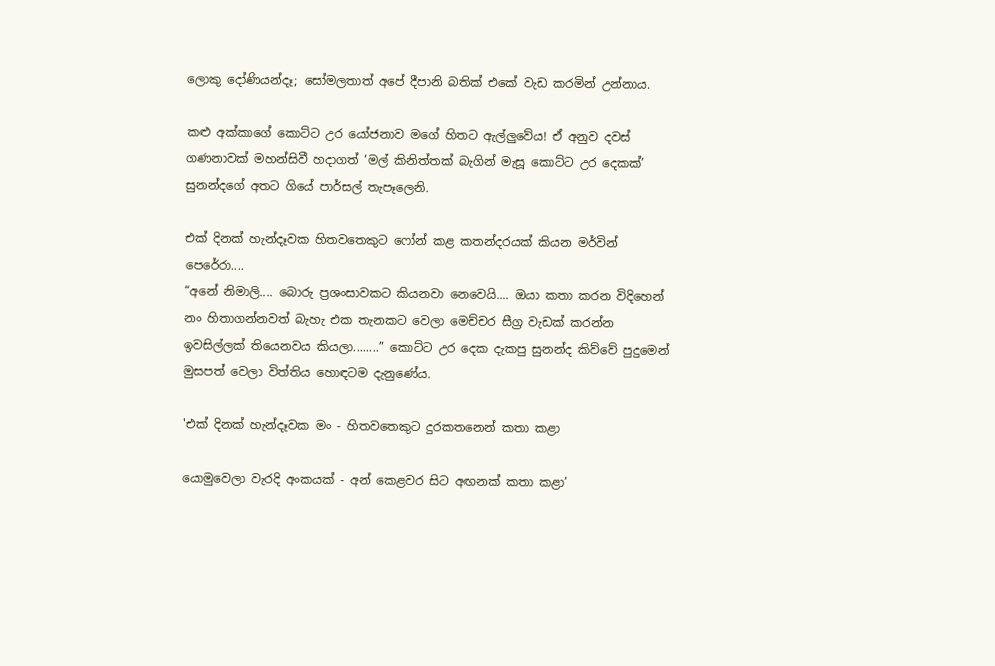ලොකු දෝණියන්දෑ; සෝමලතාත් අපේ දීපානි බතික් එකේ වැඩ කරමින් උන්නාය.

කළු අක්කාගේ කොට්ට උර යෝජනාව මගේ හිතට ඇල්ලුවේය! ඒ අනුව දවස් ගණනාවක් මහන්සිවී හදාගත් ‘මල් කිනිත්තක් බැගින් මැසූ කොට්ට උර දෙකක්’ සුනන්දගේ අතට ගියේ පාර්සල් තැපෑලෙනි.

එක් දිනක් හැන්දෑවක හිතවතෙකුට ෆෝන් කළ කතන්දරයක් කියන මර්වින් පෙරේරා....
“අනේ නිමාලි.... බොරු ප්‍රශංසාවකට කියනවා නෙවෙයි.... ඔයා කතා කරන විදිහෙන් නං හිතාගන්නවත් බැහැ එක තැනකට වෙලා මෙච්චර සීග්‍ර වැඩක් කරන්න ඉවසිල්ලක් තියෙනවය කියලා........” කොට්ට උර දෙක දැකපු සුනන්ද කිව්වේ පුදුමෙන් මුසපත් වෙලා විත්තිය හොඳටම දැනුණේය.

'එක් දිනක් හැන්දෑවක මං - හිතවතෙකුට දුරකතනෙන් කතා කළා

යොමුවෙලා වැරදි අංකයක් - අන් කෙළවර සිට අඟනක් කතා කළා’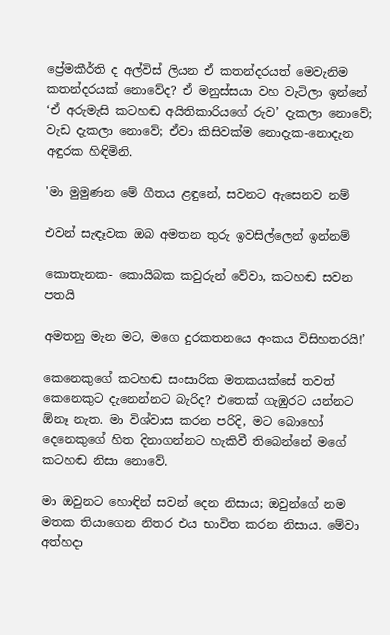ප්‍රේමකීර්ති ද අල්විස් ලියන ඒ කතන්දරයත් මෙවැනිම කතන්දරයක් නොවේද? ඒ මනුස්සයා වහ වැටිලා ඉන්නේ ‘ඒ අරුමැසි කටහඬ අයිතිකාරියගේ රුව’ දැකලා නොවේ; වැඩ දැකලා නොවේ; ඒවා කිසිවක්ම නොදැක-නොදැන අඳුරක හිඳිමිනි.

'මා මුමුණන මේ ගීතය ළඳුනේ, සවනට ඇසෙනව නම්

එවන් සැඳෑවක ඔබ අමතන තුරු ඉවසිල්ලෙන් ඉන්නම්

කොතැනක- කොයිබක කවුරුන් වේවා, කටහඬ සවන පතයි

අමතනු මැන මට, මගෙ දුරකතනයෙ අංකය විසිහතරයි!’

කෙනෙකුගේ කටහඬ සංසාරික මතකයක්සේ තවත් කෙනෙකුට දැනෙන්නට බැරිද? එතෙක් ගැඹුරට යන්නට ඕනෑ නැත. මා විශ්වාස කරන පරිදි, මට බොහෝ දෙනෙකුගේ හිත දිනාගන්නට හැකිවී තිබෙන්නේ මගේ කටහඬ නිසා නොවේ.

මා ඔවුනට හොඳින් සවන් දෙන නිසාය; ඔවුන්ගේ නම මතක තියාගෙන නිතර එය භාවිත කරන නිසාය. මේවා අත්හදා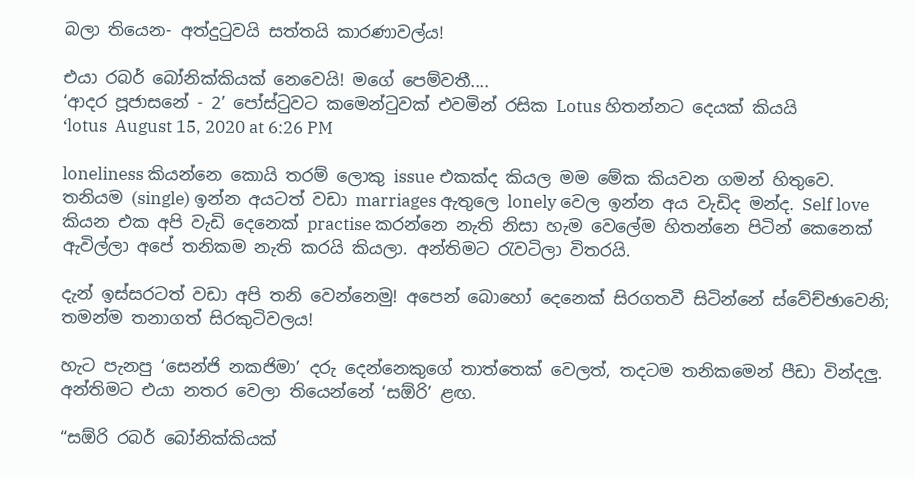බලා තියෙන- අත්දුටුවයි සත්තයි කාරණාවල්ය!

එයා රබර් බෝනික්කියක් නෙවෙයි! මගේ පෙම්වතී....
‘ආදර පූජාසනේ - 2’ පෝස්ටුවට කමෙන්ටුවක් එවමින් රසික Lotus හිතන්නට දෙයක් කියයි
‘lotus  August 15, 2020 at 6:26 PM

loneliness කියන්නෙ කොයි තරම් ලොකු issue එකක්ද කියල මම මේක කියවන ගමන් හිතුවෙ. තනියම (single) ඉන්න අයටත් වඩා marriages ඇතුලෙ lonely වෙල ඉන්න අය වැඩිද මන්ද. Self love කියන එක අපි වැඩි දෙනෙක් practise කරන්නෙ නැති නිසා හැම වෙලේම හිතන්නෙ පිටින් කෙනෙක් ඇවිල්ලා අපේ තනිකම නැති කරයි කියලා. අන්තිමට රැවටිලා විතරයි.

දැන් ඉස්සරටත් වඩා අපි තනි වෙන්නෙමු! අපෙන් බොහෝ දෙනෙක් සිරගතවී සිටින්නේ ස්වේච්ඡාවෙනි; තමන්ම තනාගත් සිරකුටිවලය!

හැට පැනපු ‘සෙන්ජි නකජිමා’ දරු දෙන්නෙකුගේ තාත්තෙක් වෙලත්, තදටම තනිකමෙන් පීඩා වින්දලු. අන්තිමට එයා නතර වෙලා තියෙන්නේ ‘සඕරි’ ළඟ.

“සඕරි රබර් බෝනික්කියක්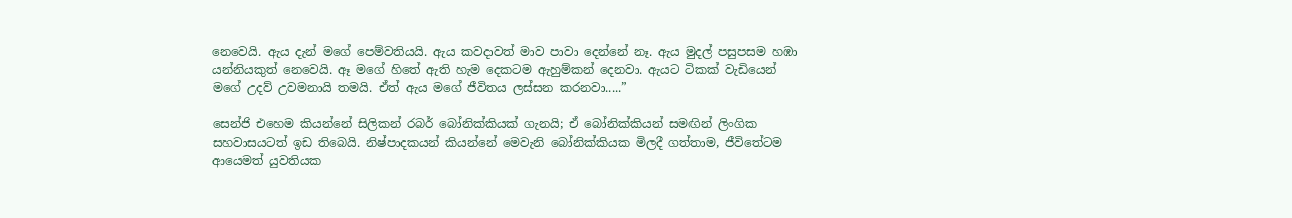නෙවෙයි. ඇය දැන් මගේ පෙම්වතියයි. ඇය කවදාවත් මාව පාවා දෙන්නේ නෑ. ඇය මුදල් පසුපසම හඹා යන්නියකුත් නෙවෙයි. ඈ මගේ හිතේ ඇති හැම දෙකටම ඇහුම්කන් දෙනවා. ඇයට ටිකක් වැඩියෙන් මගේ උදව් උවමනායි තමයි. ඒත් ඇය මගේ ජීවිතය ලස්සන කරනවා.....”

සෙන්ජි එහෙම කියන්නේ සිලිකන් රබර් බෝනික්කියක් ගැනයි; ඒ බෝනික්කියන් සමඟින් ලිංගික සහවාසයටත් ඉඩ තිබෙයි. නිෂ්පාදකයන් කියන්නේ මෙවැනි බෝනික්කියක මිලදී ගත්තාම, ජීවිතේටම ආයෙමත් යුවතියක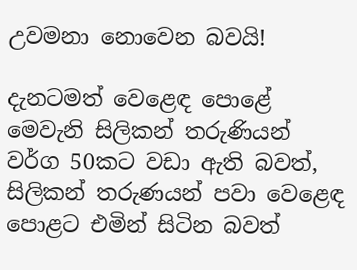උවමනා නොවෙන බවයි!

දැනටමත් වෙළෙඳ පොළේ මෙවැනි සිලිකන් තරුණියන් වර්ග 50කට වඩා ඇති බවත්, සිලිකන් තරුණයන් පවා වෙළෙඳ පොළට එමින් සිටින බවත්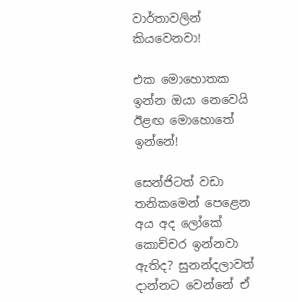වාර්තාවලින් කියවෙනවා!

එක මොහොතක ඉන්න ඔයා නෙවෙයි ඊළඟ මොහොතේ ඉන්නේ!

සෙන්ජිටත් වඩා තනිකමෙන් පෙළෙන අය අද ලෝකේ කොච්චර ඉන්නවා ඇතිද? සුනන්දලාවත් දාන්නට වෙන්නේ ඒ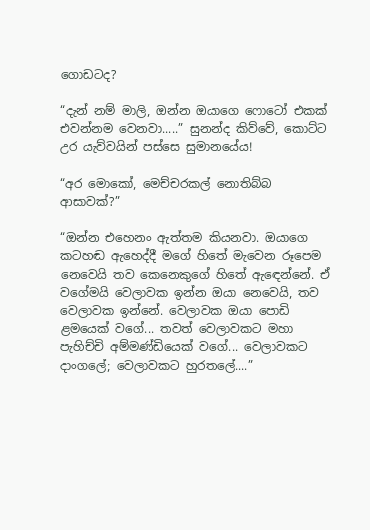ගොඩටද?

“දැන් නම් මාලි, ඔන්න ඔයාගෙ ෆොටෝ එකක් එවන්නම වෙනවා.....” සුනන්ද කිව්වේ, කොට්ට උර යැව්වයින් පස්සෙ සුමානයේය!

“අර මොකෝ, මෙච්චරකල් නොතිබ්බ ආසාවක්?”

“ඔන්න එහෙනං ඇත්තම කියනවා. ඔයාගෙ කටහඬ ඇහෙද්දී මගේ හිතේ මැවෙන රූපෙම නෙවෙයි තව කෙනෙකුගේ හිතේ ඇඳෙන්නේ. ඒ වගේමයි වෙලාවක ඉන්න ඔයා නෙවෙයි, තව වෙලාවක ඉන්නේ. වෙලාවක ඔයා පොඩි ළමයෙක් වගේ... තවත් වෙලාවකට මහා පැහිච්චි අම්මණ්ඩියෙක් වගේ... වෙලාවකට දාංගලේ; වෙලාවකට හුරතලේ....”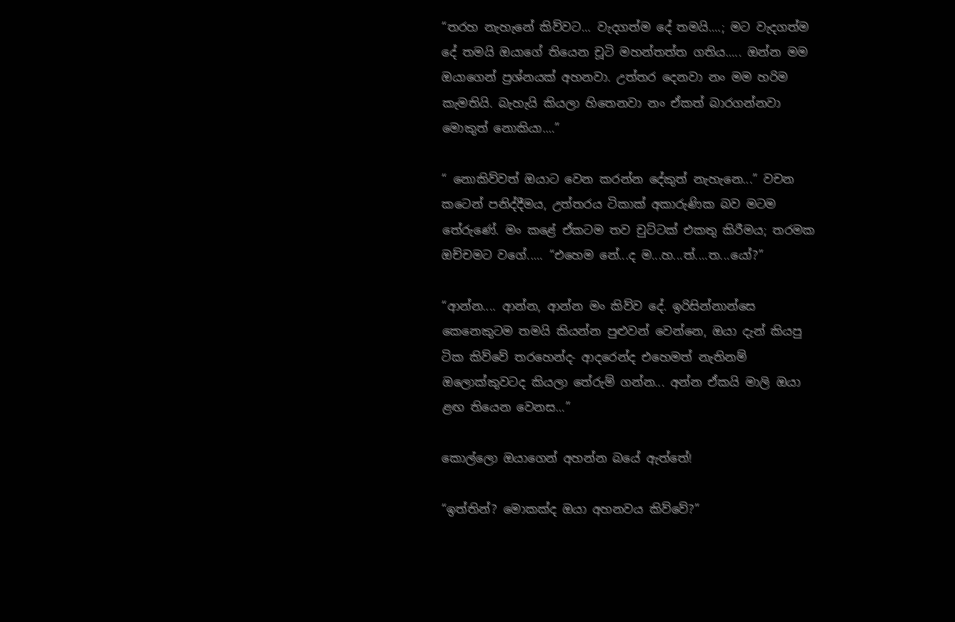“තරහ නැහැනේ කිව්වට... වැදගත්ම දේ තමයි....; මට වැදගත්ම දේ තමයි ඔයාගේ තියෙන චූටි මහන්තත්ත ගතිය..... ඔන්න මම ඔයාගෙන් ප්‍රශ්නයක් අහනවා. උත්තර දෙනවා නං මම හරිම කැමතියි. බැහැයි කියලා හිතෙනවා නං ඒකත් බාරගන්නවා මොකුත් නොකියා....”

“ නොකිව්වත් ඔයාට වෙන කරන්න දේකුත් නැහැනෙ...” වචන කටෙන් පනිද්දීමය, උත්තරය ටිකාක් අකාරුණික බව මටම තේරුණේ. මං කළේ ඒකටම තව චුට්ටක් එකතු කිරීමය; තරමක ඔච්චමට වගේ..... “එහෙම නේ...ද ම...හ...ත්....ත...යෝ?”

“ආන්න.... ආන්න, ආන්න මං කිව්ව දේ. ඉරිසින්නාන්සෙ කෙනෙකුටම තමයි කියන්න පුළුවන් වෙන්නෙ, ඔයා දැන් කියපු ටික කිව්වේ තරහෙන්ද- ආදරෙන්ද එහෙමත් නැතිනම් ඔලොක්කුවටද කියලා තේරුම් ගන්න... අන්න ඒකයි මාලි ඔයා ළඟ තියෙන වෙනස...”

කොල්ලො ඔයාගෙන් අහන්න බයේ ඇත්තේ!

“ඉත්තින්? මොකක්ද ඔයා අහනවය කිව්වේ?”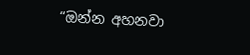“ඔන්න අහනවා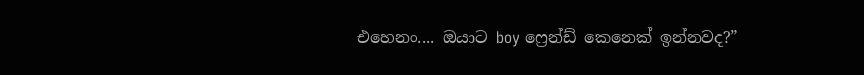එහෙනං.... ඔයාට boy ෆ්‍රෙන්ඩ් කෙනෙක් ඉන්නවද?”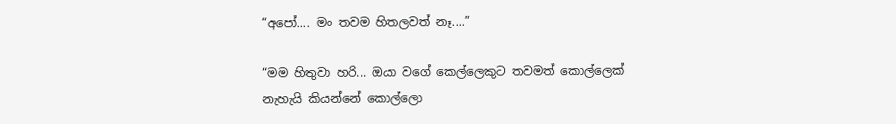“අපෝ.... මං තවම හිතලවත් නෑ....”

“මම හිතුවා හරි... ඔයා වගේ කෙල්ලෙකුට තවමත් කොල්ලෙක් නැහැයි කියන්නේ කොල්ලො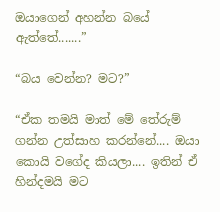ඔයාගෙන් අහන්න බයේ ඇත්තේ.......”

“බය වෙන්න? මට?”

“ඒක තමයි මාත් මේ තේරුම් ගන්න උත්සාහ කරන්නේ.... ඔයා කොයි වගේද කියලා.... ඉතින් ඒ හින්දමයි මට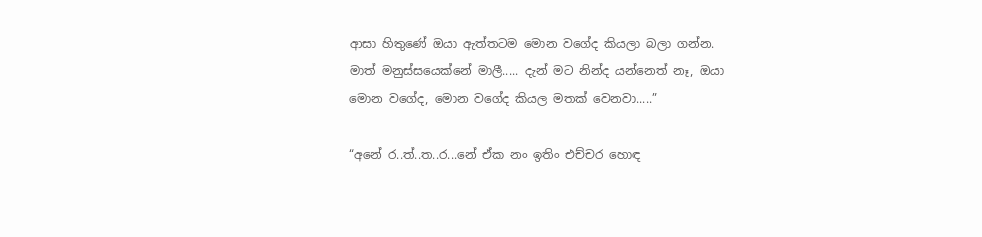ආසා හිතුණේ ඔයා ඇත්තටම මොන වගේද කියලා බලා ගන්න. මාත් මනුස්සයෙක්නේ මාලී..... දැන් මට නින්ද යන්නෙත් නෑ, ඔයා මොන වගේද, මොන වගේද කියල මතක් වෙනවා.....”

“අනේ ර..ත්..ත..ර...නේ ඒක නං ඉතිං එච්චර හොඳ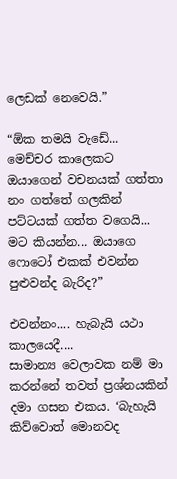ලෙඩක් නෙවෙයි.”

“ඕක තමයි වැඩේ... මෙච්චර කාලෙකට ඔයාගෙන් වචනයක් ගත්තා නං ගත්තේ ගලකින් පට්ටයක් ගත්ත වගෙයි... මට කියන්න... ඔයාගෙ ෆොටෝ එකක් එවන්න පුළුවන්ද බැරිද?”

එවන්නං.... හැබැයි යථා කාලයෙදී....
සාමාන්‍ය වෙලාවක නම් මා කරන්නේ තවත් ප්‍රශ්නයකින් දමා ගසන එකය. ‘බැහැයි කිව්වොත් මොනවද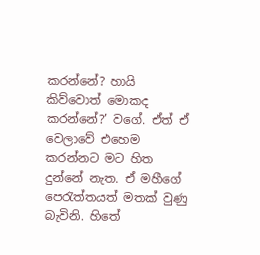කරන්නේ? හායි කිව්වොත් මොකද කරන්නේ?’ වගේ. ඒත් ඒ වෙලාවේ එහෙම කරන්නට මට හිත දුන්නේ නැත. ඒ මහීගේ පෙරැත්තයත් මතක් වුණු බැවිනි. හිතේ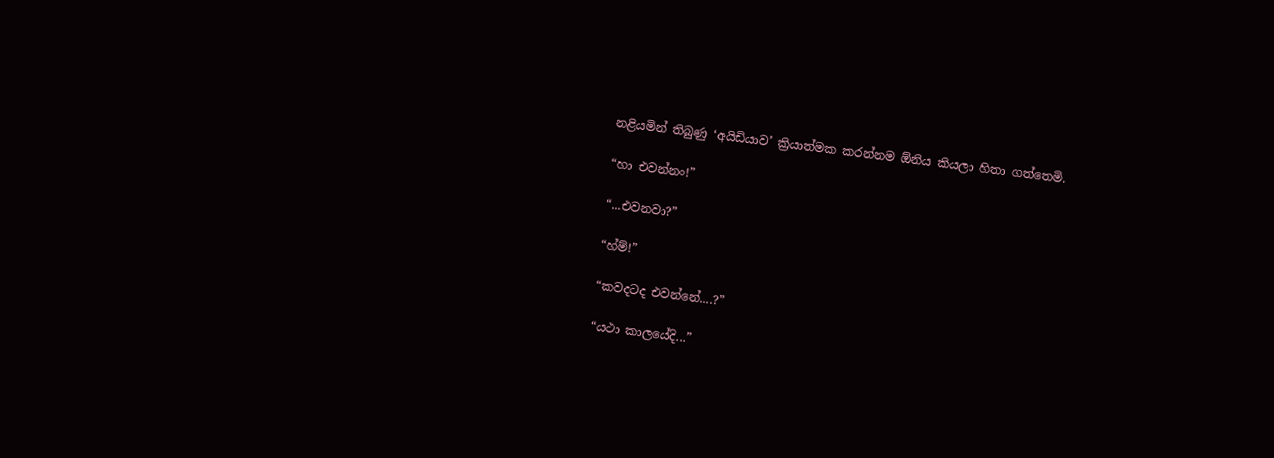නළියමින් තිබුණු ‘අයිඩියාව’ ක්‍රියාත්මක කරන්නම ඕනිය කියලා හිතා ගත්තෙමි.

“හා එවන්නං!”

“...එවනවා?”

“හ්ම්!”

“කවදටද එවන්නේ....?”

“යථා කාලයේදි...”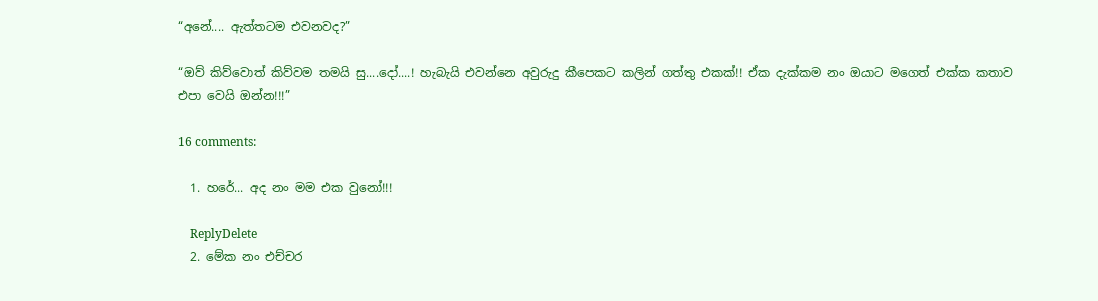“අනේ.... ඇත්තටම එවනවද?”

“ඔව් කිව්වොත් කිව්වම තමයි සු....දෝ....! හැබැයි එවන්නෙ අවුරුදු කීපෙකට කලින් ගත්තු එකක්!! ඒක දැක්කම නං ඔයාට මගෙත් එක්ක කතාව එපා වෙයි ඔන්න!!!”

16 comments:

  1. හරේ... අද නං මම එක වුනෝ!!!

    ReplyDelete
  2. මේක නං එච්චර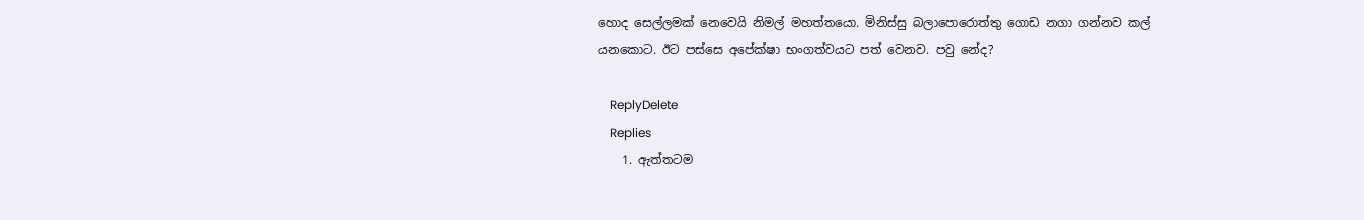හොද සෙල්ලමක් නෙවෙයි නිමල් මහත්තයො. මිනිස්සු බලාපොරොත්තු ගොඩ නගා ගන්නව කල් යනකොට. ඊට පස්සෙ අපේක්ෂා භංගත්වයට පත් වෙනව. පවු නේද?

    ReplyDelete
    Replies
    1. ඇත්තටම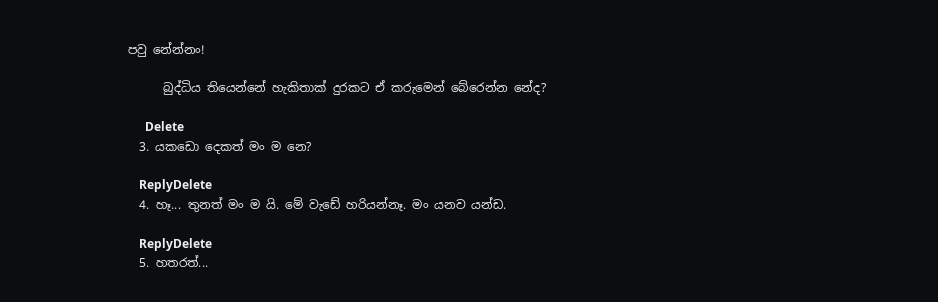පවු නේන්නං!

      බුද්ධිය තියෙන්නේ හැකිතාක් දුරකට ඒ කරුමෙන් බේරෙන්න නේද?

      Delete
  3. යකඩො දෙකත් මං ම නෙ?

    ReplyDelete
  4. හෑ... තුනත් මං ම යි. මේ වැඩේ හරියන්නෑ. මං යනව යන්ඩ.

    ReplyDelete
  5. හතරත්...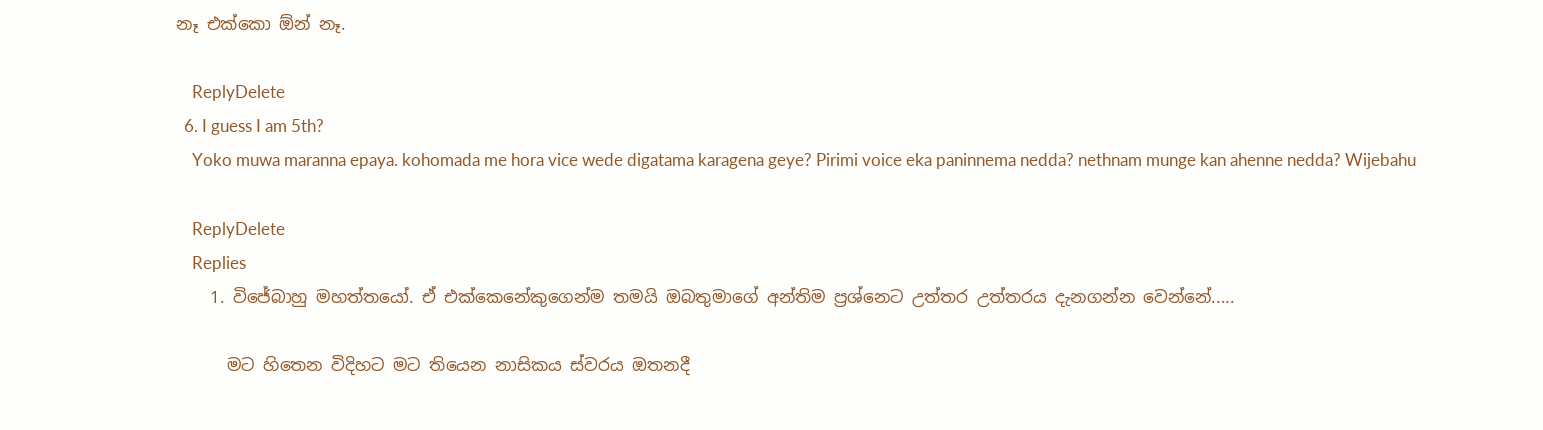නෑ එක්කො ඕන් නෑ.

    ReplyDelete
  6. I guess I am 5th?
    Yoko muwa maranna epaya. kohomada me hora vice wede digatama karagena geye? Pirimi voice eka paninnema nedda? nethnam munge kan ahenne nedda? Wijebahu

    ReplyDelete
    Replies
    1. විජේබාහු මහත්තයෝ. ඒ එක්කෙනේකුගෙන්ම තමයි ඔබතුමාගේ අන්තිම ප්‍රශ්නෙට උත්තර උත්තරය දැනගන්න වෙන්නේ.....

      මට හිතෙන විදිහට මට තියෙන නාසිකය ස්වරය ඔතනදී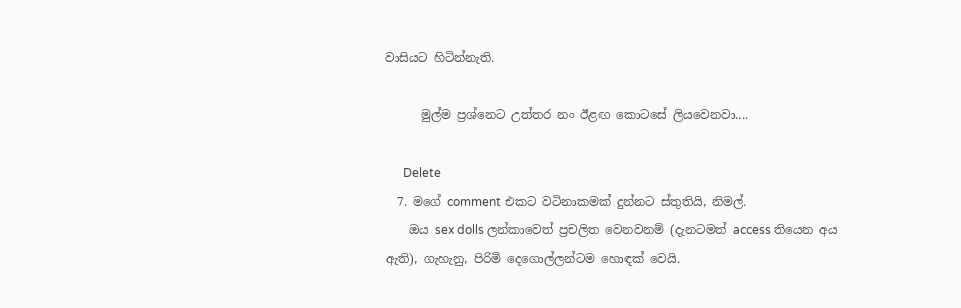වාසියට හිටින්නැති.

      මුල්ම ප්‍රශ්නෙට උත්තර නං ඊළඟ කොටසේ ලියවෙනවා....

      Delete
  7. මගේ comment එකට වටිනාකමක් දුන්නට ස්තුතියි, නිමල්.
    ඔය sex dolls ලන්කාවෙත් ප්‍රචලිත වෙනවනම් (දැනටමත් access තියෙන අය ඇති), ගැහැනු, පිරිමි දෙගොල්ලන්ටම හොඳක් වෙයි.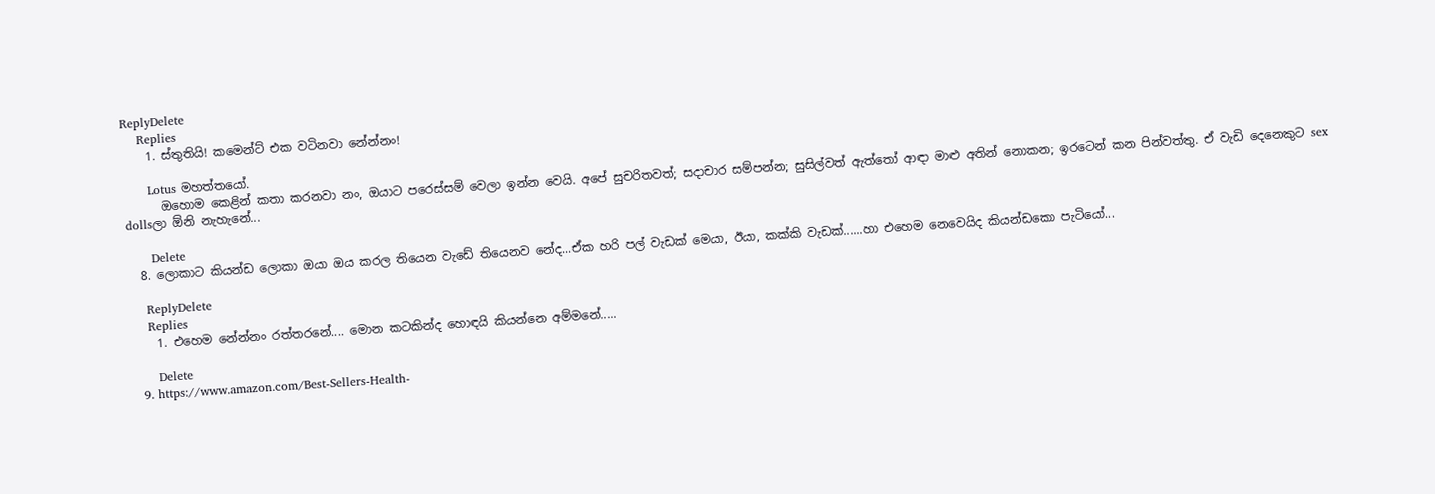ReplyDelete
    Replies
    1. ස්තුතියි! කමෙන්ට් එක වටිනවා නේන්නං!

      Lotus මහත්තයෝ.
      ඔහොම කෙළින් කතා කරනවා නං, ඔයාට පරෙස්සම් වෙලා ඉන්න වෙයි. අපේ සුචරිතවත්; සදාචාර සම්පන්න; සුසිල්වත් ඇත්තෝ ආඳා මාළු අතින් නොකන; ඉරටෙන් කන පින්වත්තු. ඒ වැඩි දෙනෙකුට sex dollsලා ඕනි නැහැනේ...

      Delete
  8. ලොකාට කියන්ඩ ලොකා ඔයා ඔය කරල තියෙන වැඩේ තියෙනව නේද...ඒක හරි පල් වැඩක් මෙයා, ඊයා, කක්කි වැඩක්......හා එහෙම නෙවෙයිද කියන්ඩකො පැටියෝ...

    ReplyDelete
    Replies
    1. එහෙම නේන්නං රත්තරනේ.... මොන කටකින්ද හොඳයි කියන්නෙ අම්මනේ.....

      Delete
  9. https://www.amazon.com/Best-Sellers-Health-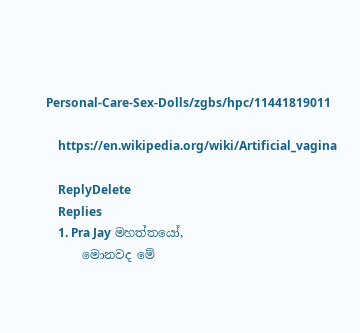Personal-Care-Sex-Dolls/zgbs/hpc/11441819011

    https://en.wikipedia.org/wiki/Artificial_vagina

    ReplyDelete
    Replies
    1. Pra Jay මහත්තයෝ,
      මොනවද මේ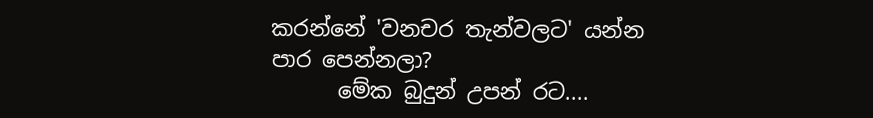කරන්නේ 'වනචර තැන්වලට' යන්න පාර පෙන්නලා?
      මේක බුදුන් උපන් රට....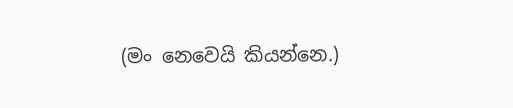(මං නෙවෙයි කියන්නෙ.)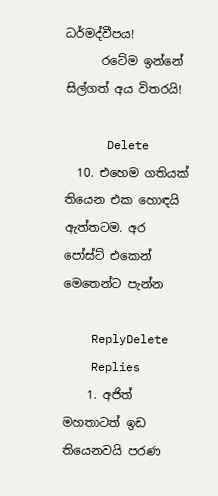ධර්මද්වීපය!
      රටේම ඉන්නේ සිල්ගත් අය විතරයි!

      Delete
  10. එහෙම ගතියක් තියෙන එක හොඳයි ඇත්තටම. අර පෝස්ට් එකෙන් මෙතෙන්ට පැන්න

    ReplyDelete
    Replies
    1. අජිත් මහතාටත් ඉඩ තියෙනවයි පරණ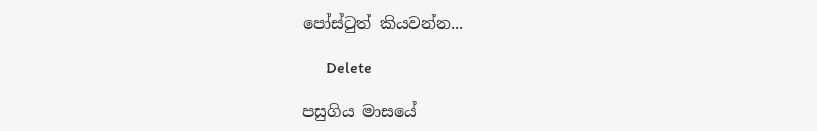පෝස්ටුත් කියවන්න...

      Delete

පසුගිය මාසයේ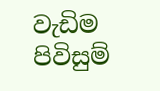වැඩිම පිවිසුම්